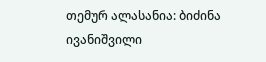თემურ ალასანია: ბიძინა ივანიშვილი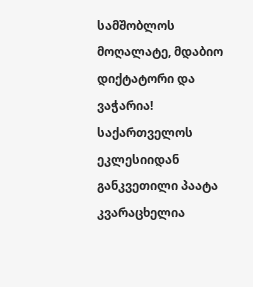სამშობლოს მოღალატე, მდაბიო დიქტატორი და ვაჭარია!
საქართველოს ეკლესიიდან განკვეთილი პაატა კვარაცხელია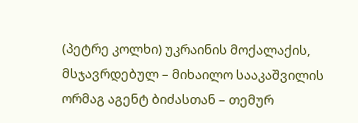(პეტრე კოლხი) უკრაინის მოქალაქის, მსჯავრდებულ – მიხაილო სააკაშვილის ორმაგ აგენტ ბიძასთან – თემურ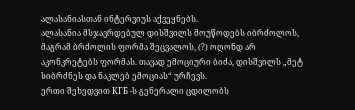ალასანიასთან ინტერვიუს აქვეყნებს.
ალასანია მსჯავრდებულ დისშვილს მოუწოდებს იბრძოლოს, მაგრამ ბრძოლის ფორმა შეცვალოს, (?) ოღონდ არ აკონკრეტებს ფორმას. თავად ემოციური ბიძა, დისშვილს „მეტ სიბრძნეს და ნაკლებ ემოციას“ ურჩევს.
ერთი შეხედვით КГБ -ს გენერალი ცდილობს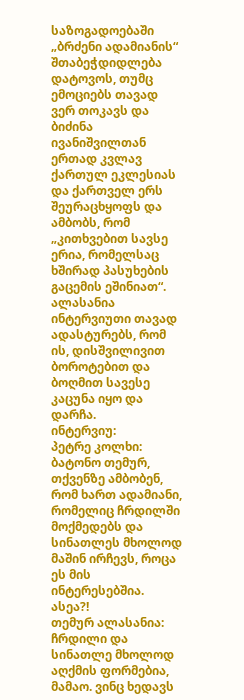საზოგადოებაში „ბრძენი ადამიანის“ შთაბეჭდიდლება დატოვოს, თუმც ემოციებს თავად ვერ თოკავს და ბიძინა ივანიშვილთან ერთად კვლავ ქართულ ეკლესიას და ქართველ ერს შეურაცხყოფს და ამბობს, რომ „კითხვებით სავსე ერია, რომელსაც ხშირად პასუხების გაცემის ეშინიათ“.
ალასანია ინტერვიუთი თავად ადასტურებს, რომ ის, დისშვილივით ბოროტებით და ბოღმით სავესე კაცუნა იყო და დარჩა.
ინტერვიუ:
პეტრე კოლხი: ბატონო თემურ, თქვენზე ამბობენ, რომ ხართ ადამიანი, რომელიც ჩრდილში მოქმედებს და სინათლეს მხოლოდ მაშინ ირჩევს, როცა ეს მის ინტერესებშია. ასეა?!
თემურ ალასანია: ჩრდილი და სინათლე მხოლოდ აღქმის ფორმებია, მამაო. ვინც ხედავს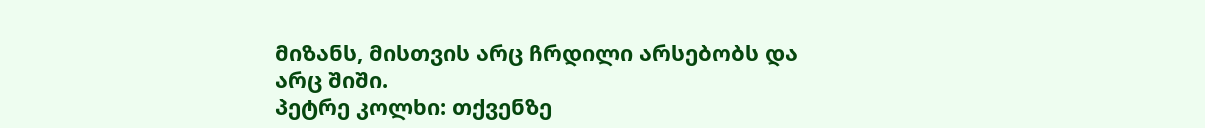მიზანს, მისთვის არც ჩრდილი არსებობს და არც შიში.
პეტრე კოლხი: თქვენზე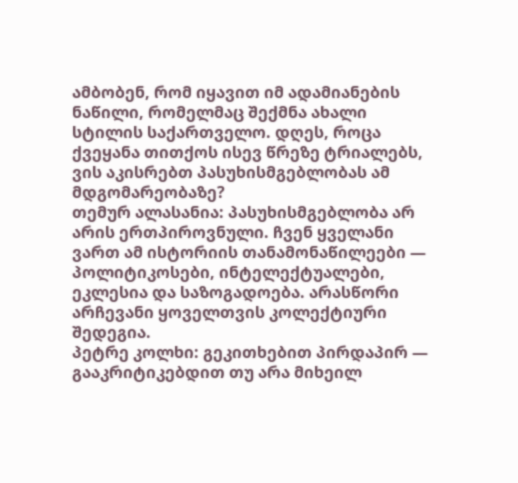ამბობენ, რომ იყავით იმ ადამიანების ნაწილი, რომელმაც შექმნა ახალი სტილის საქართველო. დღეს, როცა ქვეყანა თითქოს ისევ წრეზე ტრიალებს, ვის აკისრებთ პასუხისმგებლობას ამ მდგომარეობაზე?
თემურ ალასანია: პასუხისმგებლობა არ არის ერთპიროვნული. ჩვენ ყველანი ვართ ამ ისტორიის თანამონაწილეები — პოლიტიკოსები, ინტელექტუალები, ეკლესია და საზოგადოება. არასწორი არჩევანი ყოველთვის კოლექტიური შედეგია.
პეტრე კოლხი: გეკითხებით პირდაპირ — გააკრიტიკებდით თუ არა მიხეილ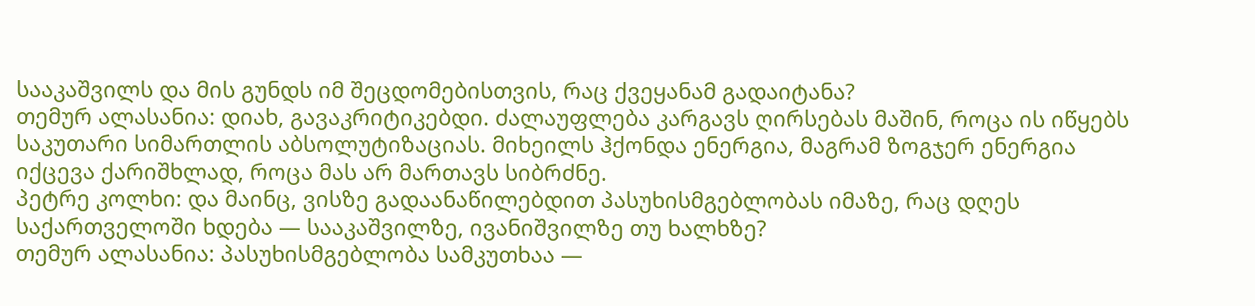სააკაშვილს და მის გუნდს იმ შეცდომებისთვის, რაც ქვეყანამ გადაიტანა?
თემურ ალასანია: დიახ, გავაკრიტიკებდი. ძალაუფლება კარგავს ღირსებას მაშინ, როცა ის იწყებს საკუთარი სიმართლის აბსოლუტიზაციას. მიხეილს ჰქონდა ენერგია, მაგრამ ზოგჯერ ენერგია იქცევა ქარიშხლად, როცა მას არ მართავს სიბრძნე.
პეტრე კოლხი: და მაინც, ვისზე გადაანაწილებდით პასუხისმგებლობას იმაზე, რაც დღეს საქართველოში ხდება — სააკაშვილზე, ივანიშვილზე თუ ხალხზე?
თემურ ალასანია: პასუხისმგებლობა სამკუთხაა —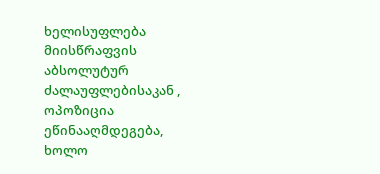ხელისუფლება მიისწრაფვის აბსოლუტურ ძალაუფლებისაკან , ოპოზიცია ეწინააღმდეგება, ხოლო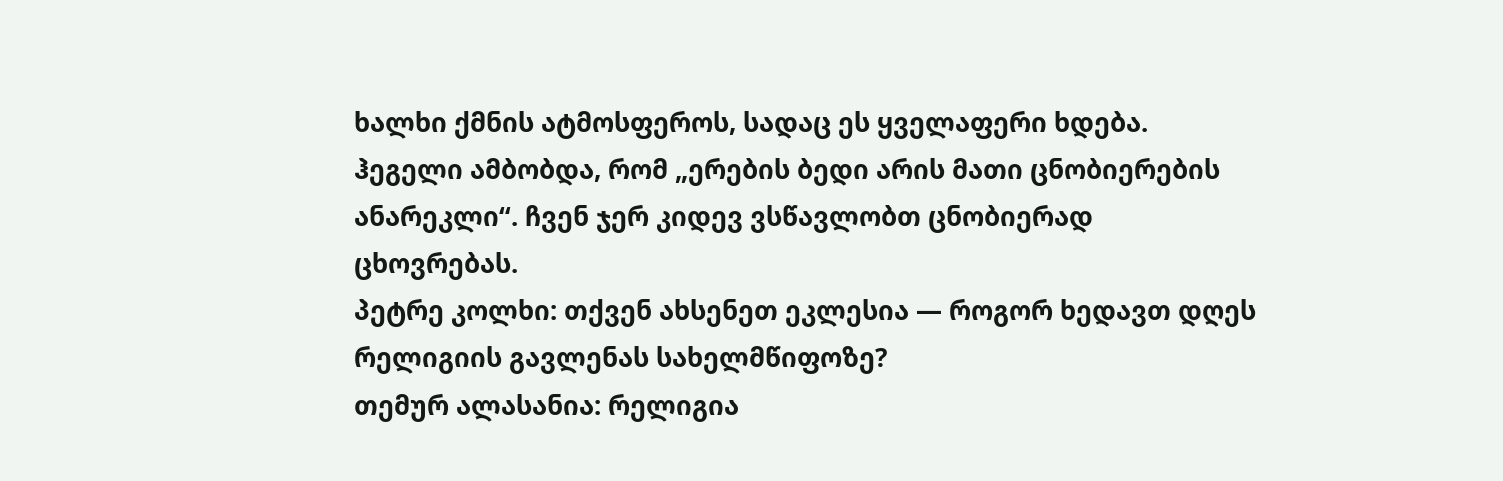ხალხი ქმნის ატმოსფეროს, სადაც ეს ყველაფერი ხდება. ჰეგელი ამბობდა, რომ „ერების ბედი არის მათი ცნობიერების ანარეკლი“. ჩვენ ჯერ კიდევ ვსწავლობთ ცნობიერად ცხოვრებას.
პეტრე კოლხი: თქვენ ახსენეთ ეკლესია — როგორ ხედავთ დღეს რელიგიის გავლენას სახელმწიფოზე?
თემურ ალასანია: რელიგია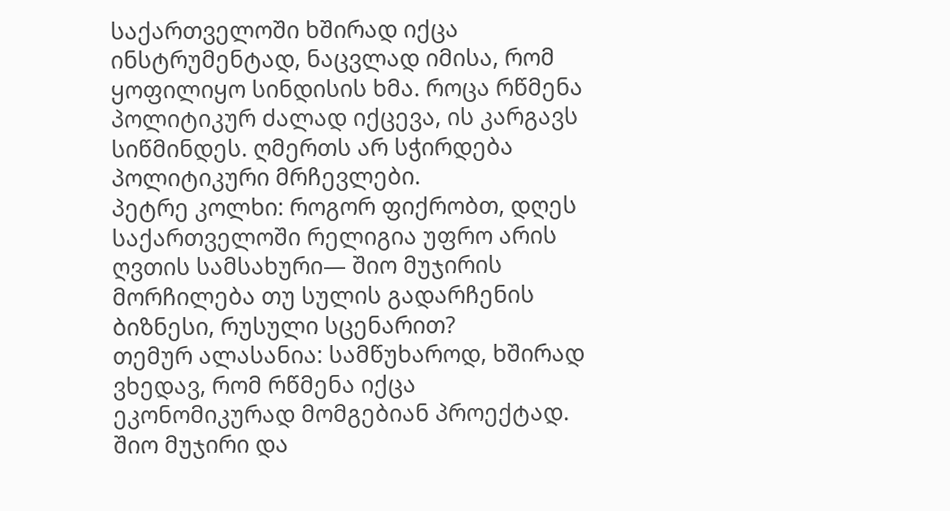საქართველოში ხშირად იქცა ინსტრუმენტად, ნაცვლად იმისა, რომ ყოფილიყო სინდისის ხმა. როცა რწმენა პოლიტიკურ ძალად იქცევა, ის კარგავს სიწმინდეს. ღმერთს არ სჭირდება პოლიტიკური მრჩევლები.
პეტრე კოლხი: როგორ ფიქრობთ, დღეს საქართველოში რელიგია უფრო არის ღვთის სამსახური— შიო მუჯირის მორჩილება თუ სულის გადარჩენის ბიზნესი, რუსული სცენარით?
თემურ ალასანია: სამწუხაროდ, ხშირად ვხედავ, რომ რწმენა იქცა ეკონომიკურად მომგებიან პროექტად. შიო მუჯირი და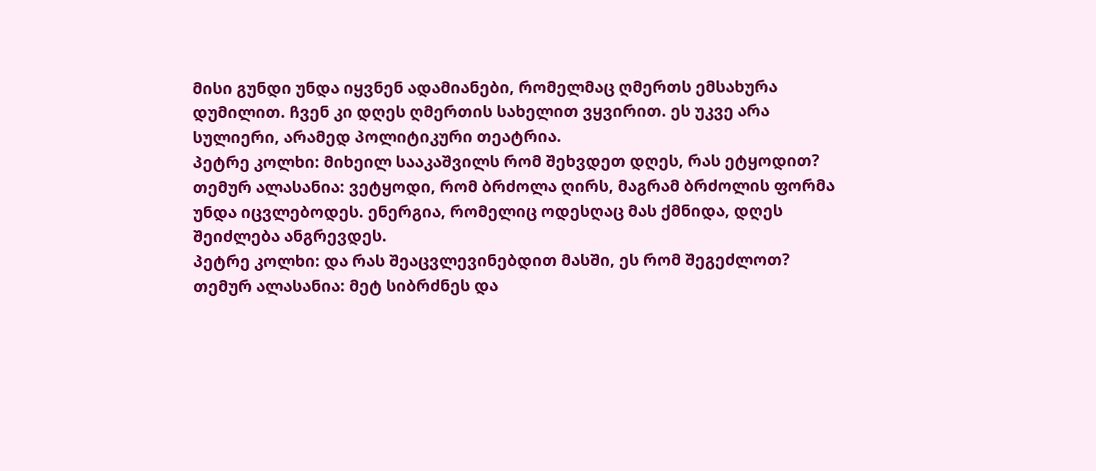მისი გუნდი უნდა იყვნენ ადამიანები, რომელმაც ღმერთს ემსახურა დუმილით. ჩვენ კი დღეს ღმერთის სახელით ვყვირით. ეს უკვე არა სულიერი, არამედ პოლიტიკური თეატრია.
პეტრე კოლხი: მიხეილ სააკაშვილს რომ შეხვდეთ დღეს, რას ეტყოდით?
თემურ ალასანია: ვეტყოდი, რომ ბრძოლა ღირს, მაგრამ ბრძოლის ფორმა უნდა იცვლებოდეს. ენერგია, რომელიც ოდესღაც მას ქმნიდა, დღეს შეიძლება ანგრევდეს.
პეტრე კოლხი: და რას შეაცვლევინებდით მასში, ეს რომ შეგეძლოთ?
თემურ ალასანია: მეტ სიბრძნეს და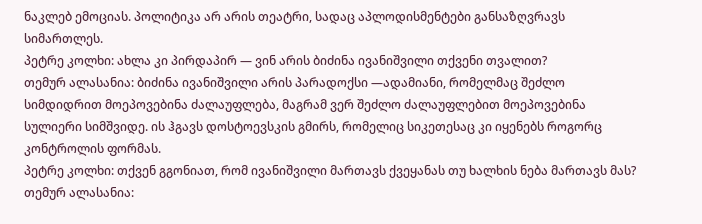ნაკლებ ემოციას. პოლიტიკა არ არის თეატრი, სადაც აპლოდისმენტები განსაზღვრავს სიმართლეს.
პეტრე კოლხი: ახლა კი პირდაპირ — ვინ არის ბიძინა ივანიშვილი თქვენი თვალით?
თემურ ალასანია: ბიძინა ივანიშვილი არის პარადოქსი —ადამიანი, რომელმაც შეძლო სიმდიდრით მოეპოვებინა ძალაუფლება, მაგრამ ვერ შეძლო ძალაუფლებით მოეპოვებინა სულიერი სიმშვიდე. ის ჰგავს დოსტოევსკის გმირს, რომელიც სიკეთესაც კი იყენებს როგორც კონტროლის ფორმას.
პეტრე კოლხი: თქვენ გგონიათ, რომ ივანიშვილი მართავს ქვეყანას თუ ხალხის ნება მართავს მას?
თემურ ალასანია: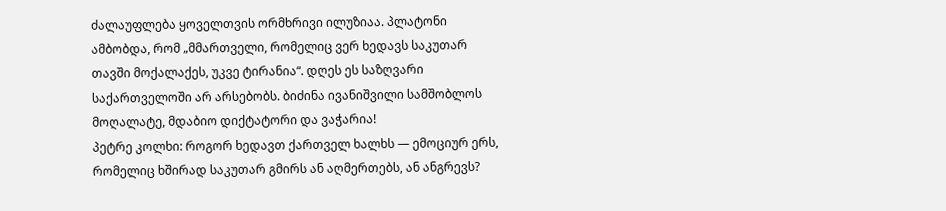ძალაუფლება ყოველთვის ორმხრივი ილუზიაა. პლატონი ამბობდა, რომ „მმართველი, რომელიც ვერ ხედავს საკუთარ თავში მოქალაქეს, უკვე ტირანია“. დღეს ეს საზღვარი საქართველოში არ არსებობს. ბიძინა ივანიშვილი სამშობლოს მოღალატე, მდაბიო დიქტატორი და ვაჭარია!
პეტრე კოლხი: როგორ ხედავთ ქართველ ხალხს — ემოციურ ერს, რომელიც ხშირად საკუთარ გმირს ან აღმერთებს, ან ანგრევს?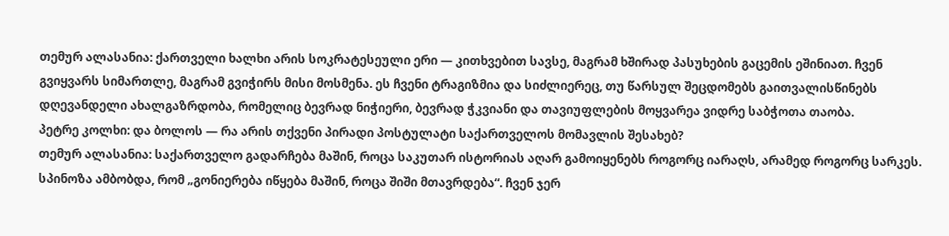თემურ ალასანია: ქართველი ხალხი არის სოკრატესეული ერი — კითხვებით სავსე, მაგრამ ხშირად პასუხების გაცემის ეშინიათ. ჩვენ გვიყვარს სიმართლე, მაგრამ გვიჭირს მისი მოსმენა. ეს ჩვენი ტრაგიზმია და სიძლიერეც, თუ წარსულ შეცდომებს გაითვალისწინებს დღევანდელი ახალგაზრდობა, რომელიც ბევრად ნიჭიერი, ბევრად ჭკვიანი და თავიუფლების მოყვარეა ვიდრე საბჭოთა თაობა.
პეტრე კოლხი: და ბოლოს — რა არის თქვენი პირადი პოსტულატი საქართველოს მომავლის შესახებ?
თემურ ალასანია: საქართველო გადარჩება მაშინ, როცა საკუთარ ისტორიას აღარ გამოიყენებს როგორც იარაღს, არამედ როგორც სარკეს. სპინოზა ამბობდა, რომ „გონიერება იწყება მაშინ, როცა შიში მთავრდება“. ჩვენ ჯერ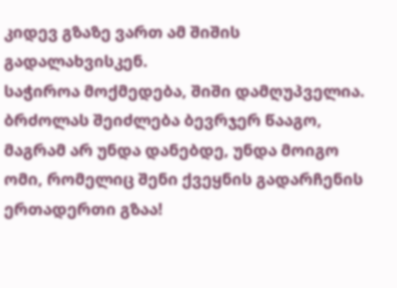კიდევ გზაზე ვართ ამ შიშის გადალახვისკენ.
საჭიროა მოქმედება, შიში დამღუპველია. ბრძოლას შეიძლება ბევრჯერ წააგო, მაგრამ არ უნდა დანებდე, უნდა მოიგო ომი, რომელიც შენი ქვეყნის გადარჩენის ერთადერთი გზაა!